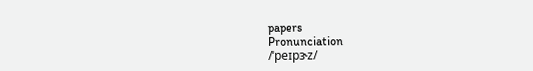papers
Pronunciation
/ˈpeɪpɝz/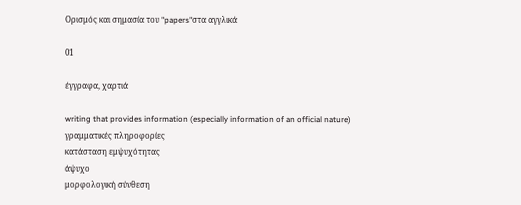Ορισμός και σημασία του "papers"στα αγγλικά

01

έγγραφα, χαρτιά

writing that provides information (especially information of an official nature)
γραμματικές πληροφορίες
κατάσταση εμψυχότητας
άψυχο
μορφολογική σύνθεση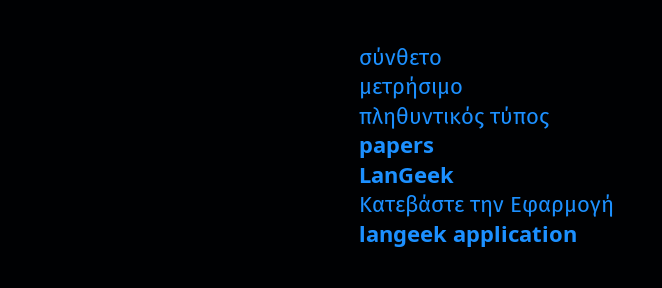σύνθετο
μετρήσιμο
πληθυντικός τύπος
papers
LanGeek
Κατεβάστε την Εφαρμογή
langeek application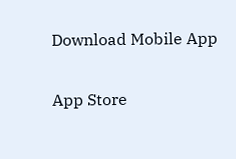Download Mobile App

App Store